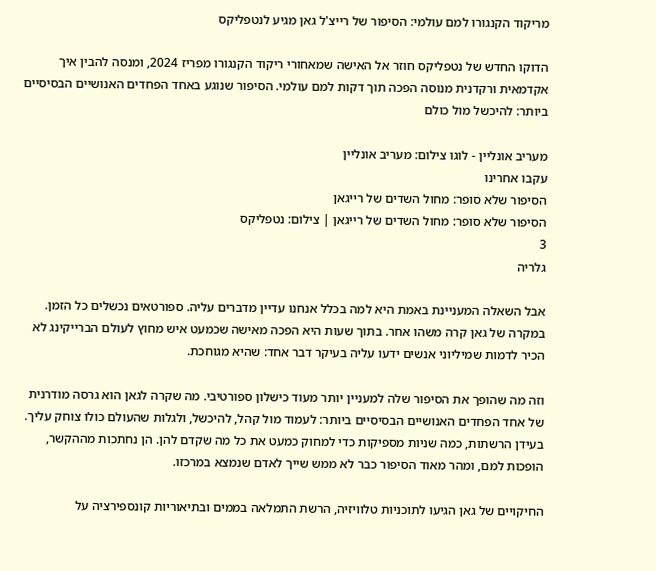מריקוד הקנגורו למם עולמי: הסיפור של רייצ'ל גאן מגיע לנטפליקס

הדוקו החדש של נטפליקס חוזר אל האישה שמאחורי ריקוד הקנגורו מפריז 2024, ומנסה להבין איך אקדמאית ורקדנית מנוסה הפכה תוך דקות למם עולמי. הסיפור שנוגע באחד הפחדים האנושיים הבסיסיים ביותר: להיכשל מול כולם

מעריב אונליין - לוגו צילום: מעריב אונליין
עקבו אחרינו
הסיפור שלא סופר: מחול השדים של רייגאן
הסיפור שלא סופר: מחול השדים של רייגאן | צילום: נטפליקס
3
גלריה

אבל השאלה המעניינת באמת היא למה בכלל אנחנו עדיין מדברים עליה. ספורטאים נכשלים כל הזמן. במקרה של גאן קרה משהו אחר. בתוך שעות היא הפכה מאישה שכמעט איש מחוץ לעולם הברייקינג לא הכיר לדמות שמיליוני אנשים ידעו עליה בעיקר דבר אחד: שהיא מגוחכת.

וזה מה שהופך את הסיפור שלה למעניין יותר מעוד כישלון ספורטיבי. מה שקרה לגאן הוא גרסה מודרנית של אחד הפחדים האנושיים הבסיסיים ביותר: לעמוד מול קהל, להיכשל, ולגלות שהעולם כולו צוחק עליך. בעידן הרשתות, כמה שניות מספיקות כדי למחוק כמעט את כל מה שקדם להן. הן נחתכות מההקשר, הופכות למם, ומהר מאוד הסיפור כבר לא ממש שייך לאדם שנמצא במרכזו.

החיקויים של גאן הגיעו לתוכניות טלוויזיה, הרשת התמלאה בממים ובתיאוריות קונספירציה על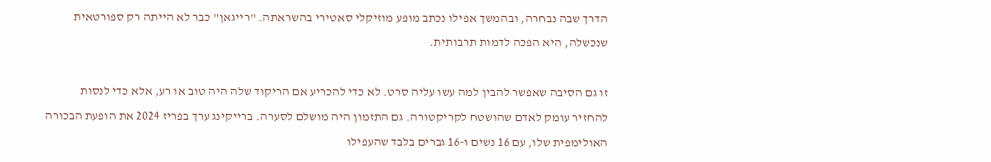הדרך שבה נבחרה, ובהמשך אפילו נכתב מופע מוזיקלי סאטירי בהשראתה. "רייגאן" כבר לא הייתה רק ספורטאית שנכשלה, היא הפכה לדמות תרבותית.

זו גם הסיבה שאפשר להבין למה עשו עליה סרט. לא כדי להכריע אם הריקוד שלה היה טוב או רע, אלא כדי לנסות להחזיר עומק לאדם שהושטח לקריקטורה. גם התזמון היה מושלם לסערה. ברייקינג ערך בפריז 2024 את הופעת הבכורה האולימפית שלו, עם 16 נשים ו-16 גברים בלבד שהעפילו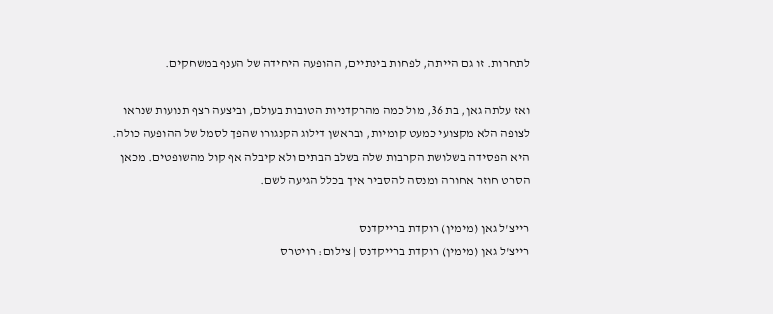לתחרות. זו גם הייתה, לפחות בינתיים, ההופעה היחידה של הענף במשחקים.

ואז עלתה גאן, בת 36, מול כמה מהרקדניות הטובות בעולם, וביצעה רצף תנועות שנראו לצופה הלא מקצועי כמעט קומיות, ובראשן דילוג הקנגורו שהפך לסמל של ההופעה כולה. היא הפסידה בשלושת הקרבות שלה בשלב הבתים ולא קיבלה אף קול מהשופטים. מכאן הסרט חוזר אחורה ומנסה להסביר איך בכלל הגיעה לשם.

רייצ'ל גאן (מימין) רוקדת ברייקדנס
רייצ'ל גאן (מימין) רוקדת ברייקדנס | צילום: רויטרס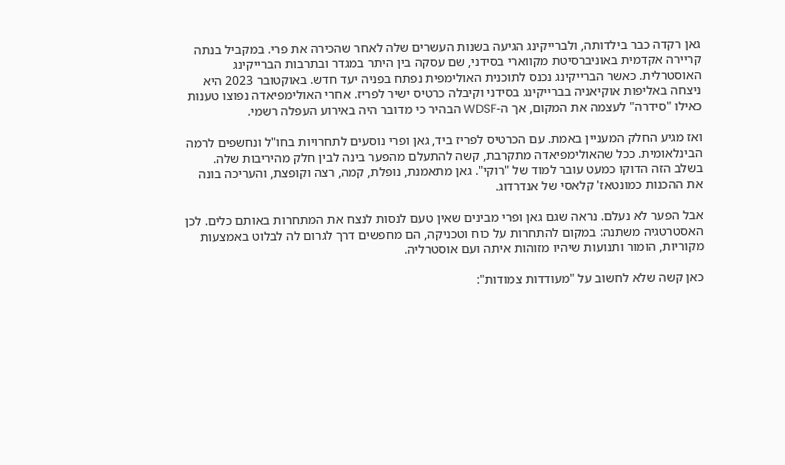גאן רקדה כבר בילדותה, ולברייקינג הגיעה בשנות העשרים שלה לאחר שהכירה את פרי. במקביל בנתה קריירה אקדמית באוניברסיטת מקווארי בסידני, שם עסקה בין היתר במגדר ובתרבות הברייקינג האוסטרלית. כאשר הברייקינג נכנס לתוכנית האולימפית נפתח בפניה יעד חדש. באוקטובר 2023 היא ניצחה באליפות אוקיאניה בברייקינג בסידני וקיבלה כרטיס ישיר לפריז. אחרי האולימפיאדה נפוצו טענות כאילו "סידרה" לעצמה את המקום, אך ה-WDSF הבהיר כי מדובר היה באירוע העפלה רשמי.

ואז מגיע החלק המעניין באמת. עם הכרטיס לפריז ביד, גאן ופרי נוסעים לתחרויות בחו"ל ונחשפים לרמה הבינלאומית. ככל שהאולימפיאדה מתקרבת, קשה להתעלם מהפער בינה לבין חלק מהיריבות שלה. בשלב הזה הדוקו כמעט עובר למוד של "רוקי". גאן מתאמנת, נופלת, קמה, רצה וקופצת, והעריכה בונה את ההכנות כמונטאז' קלאסי של אנדרדוג.

אבל הפער לא נעלם. נראה שגם גאן ופרי מבינים שאין טעם לנסות לנצח את המתחרות באותם כלים. לכן האסטרטגיה משתנה: במקום להתחרות על כוח וטכניקה, הם מחפשים דרך לגרום לה לבלוט באמצעות מקוריות, הומור ותנועות שיהיו מזוהות איתה ועם אוסטרליה.

כאן קשה שלא לחשוב על "מעודדות צמודות":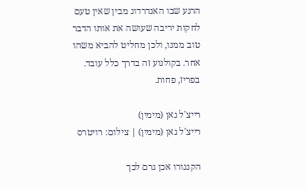הרגע שבו האנדרדוג מבין שאין טעם לחקות יריבה שעושה את אותו הדבר טוב ממנו, ולכן מחליט להביא משהו אחר. בקולנוע זה בדרך כלל עובד. בפריז, פחות.

רייצ'ל גאן (מימין)
רייצ'ל גאן (מימין) | צילום: רויטרס

הקנגורו אכן גרם לכך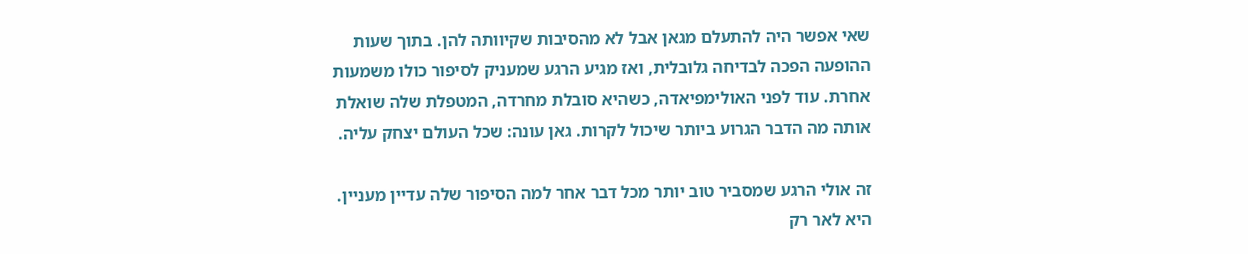שאי אפשר היה להתעלם מגאן אבל לא מהסיבות שקיוותה להן. בתוך שעות ההופעה הפכה לבדיחה גלובלית, ואז מגיע הרגע שמעניק לסיפור כולו משמעות אחרת. עוד לפני האולימפיאדה, כשהיא סובלת מחרדה, המטפלת שלה שואלת אותה מה הדבר הגרוע ביותר שיכול לקרות. גאן עונה: שכל העולם יצחק עליה.

זה אולי הרגע שמסביר טוב יותר מכל דבר אחר למה הסיפור שלה עדיין מעניין. היא לאר רק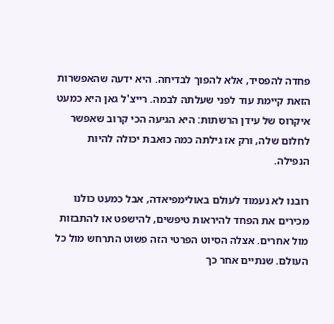פחדה להפסיד, אלא להפוך לבדיחה. היא ידעה שהאפשרות הזאת קיימת עוד לפני שעלתה לבמה. רייצ'ל גאן היא כמעט איקרוס של עידן הרשתות: היא הגיעה הכי קרוב שאפשר לחלום שלה, ורק אז גילתה כמה כואבת יכולה להיות הנפילה.

רובנו לא נעמוד לעולם באולימפיאדה, אבל כמעט כולנו מכירים את הפחד להיראות טיפשים, להישפט או להתבזות מול אחרים. אצלה הסיוט הפרטי הזה פשוט התרחש מול כל העולם. שנתיים אחר כך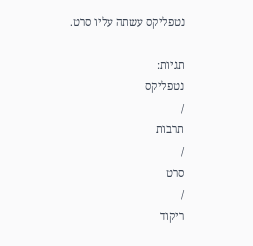נטפליקס עשתה עליו סרט.

תגיות:
נטפליקס
/
תרבות
/
סרט
/
ריקוד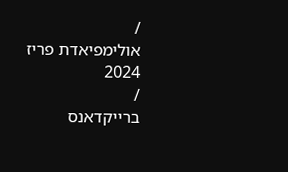/
אולימפיאדת פריז 2024
/
ברייקדאנס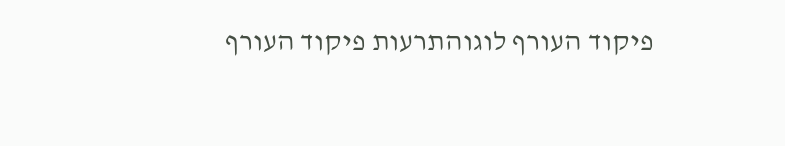פיקוד העורף לוגוהתרעות פיקוד העורף